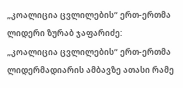„კოალიცია ცვლილების“ ერთ-ერთმა ლიდერი ზურაბ ჯაფარიძე:
„კოალიცია ცვლილების“ ერთ-ერთმა ლიდერმადიარის ამბავზე ათასი რამე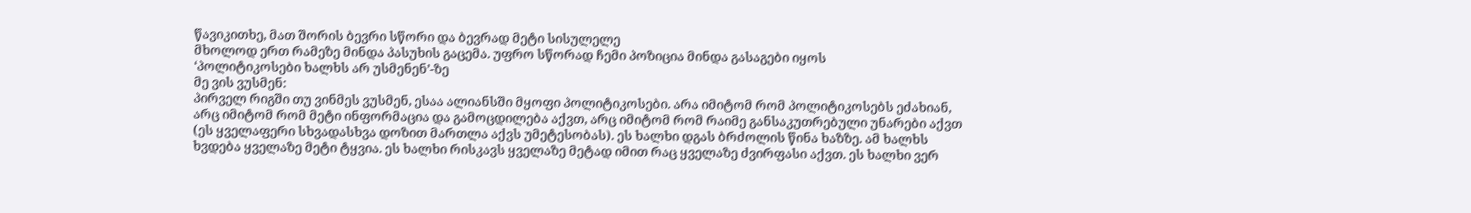წავიკითხე, მათ შორის ბევრი სწორი და ბევრად მეტი სისულელე
მხოლოდ ერთ რამეზე მინდა პასუხის გაცემა. უფრო სწორად ჩემი პოზიცია მინდა გასაგები იყოს
‘პოლიტიკოსები ხალხს არ უსმენენ’-ზე
მე ვის ვუსმენ:
პირველ რიგში თუ ვინმეს ვუსმენ, ესაა ალიანსში მყოფი პოლიტიკოსები. არა იმიტომ რომ პოლიტიკოსებს ეძახიან, არც იმიტომ რომ მეტი ინფორმაცია და გამოცდილება აქვთ, არც იმიტომ რომ რაიმე განსაკუთრებული უნარები აქვთ (ეს ყველაფერი სხვადასხვა დოზით მართლა აქვს უმეტესობას). ეს ხალხი დგას ბრძოლის წინა ხაზზე. ამ ხალხს ხვდება ყველაზე მეტი ტყვია. ეს ხალხი რისკავს ყველაზე მეტად იმით რაც ყველაზე ძვირფასი აქვთ. ეს ხალხი ვერ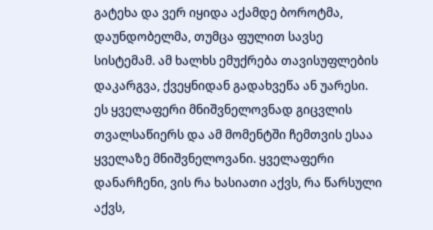გატეხა და ვერ იყიდა აქამდე ბოროტმა, დაუნდობელმა, თუმცა ფულით სავსე სისტემამ. ამ ხალხს ემუქრება თავისუფლების დაკარგვა, ქვეყნიდან გადახვეწა ან უარესი. ეს ყველაფერი მნიშვნელოვნად გიცვლის თვალსაწიერს და ამ მომენტში ჩემთვის ესაა ყველაზე მნიშვნელოვანი. ყველაფერი დანარჩენი, ვის რა ხასიათი აქვს, რა წარსული აქვს,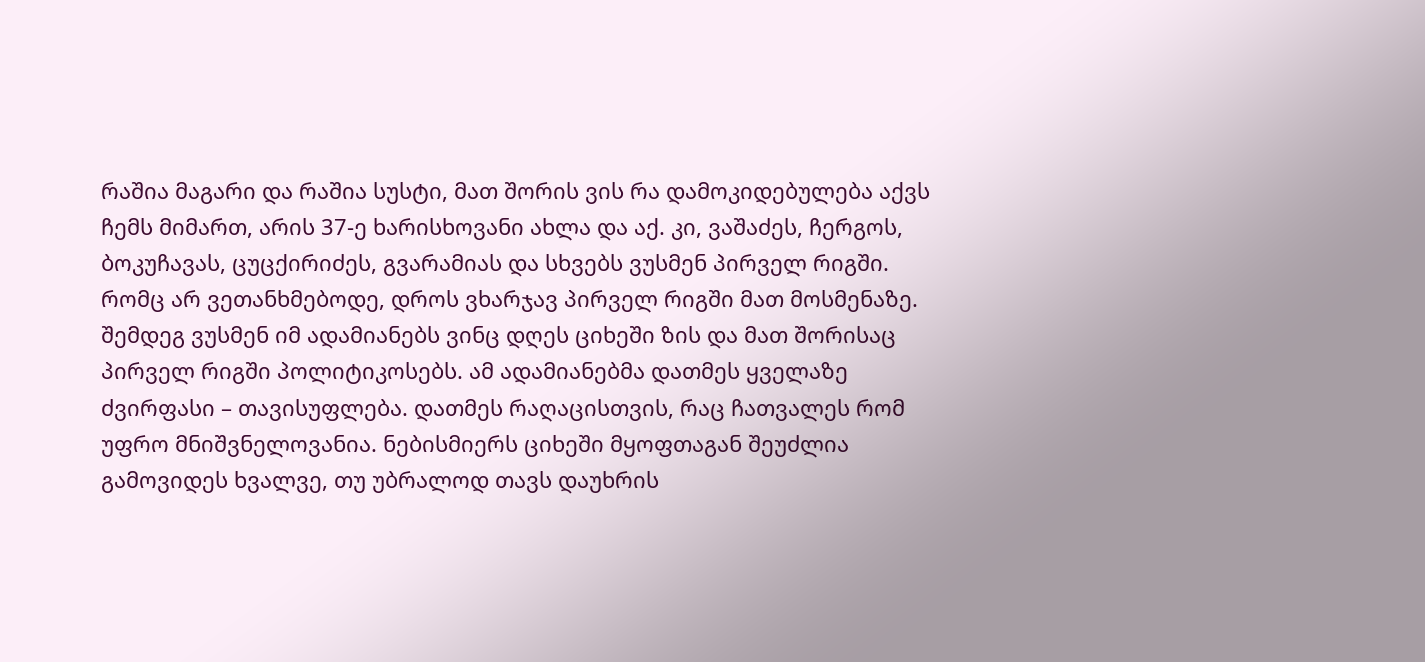რაშია მაგარი და რაშია სუსტი, მათ შორის ვის რა დამოკიდებულება აქვს ჩემს მიმართ, არის 37-ე ხარისხოვანი ახლა და აქ. კი, ვაშაძეს, ჩერგოს, ბოკუჩავას, ცუცქირიძეს, გვარამიას და სხვებს ვუსმენ პირველ რიგში. რომც არ ვეთანხმებოდე, დროს ვხარჯავ პირველ რიგში მათ მოსმენაზე.
შემდეგ ვუსმენ იმ ადამიანებს ვინც დღეს ციხეში ზის და მათ შორისაც პირველ რიგში პოლიტიკოსებს. ამ ადამიანებმა დათმეს ყველაზე ძვირფასი – თავისუფლება. დათმეს რაღაცისთვის, რაც ჩათვალეს რომ უფრო მნიშვნელოვანია. ნებისმიერს ციხეში მყოფთაგან შეუძლია გამოვიდეს ხვალვე, თუ უბრალოდ თავს დაუხრის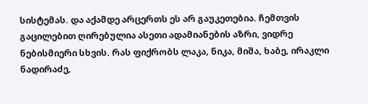სისტემას. და აქამდე არცერთს ეს არ გაუკეთებია. ჩემთვის გაცილებით ღირებულია ასეთი ადამიანების აზრი, ვიდრე ნებისმიერი სხვის. რას ფიქრობს ლაკა, ნიკა, მიშა, ხაბე, ირაკლი ნადირაძე,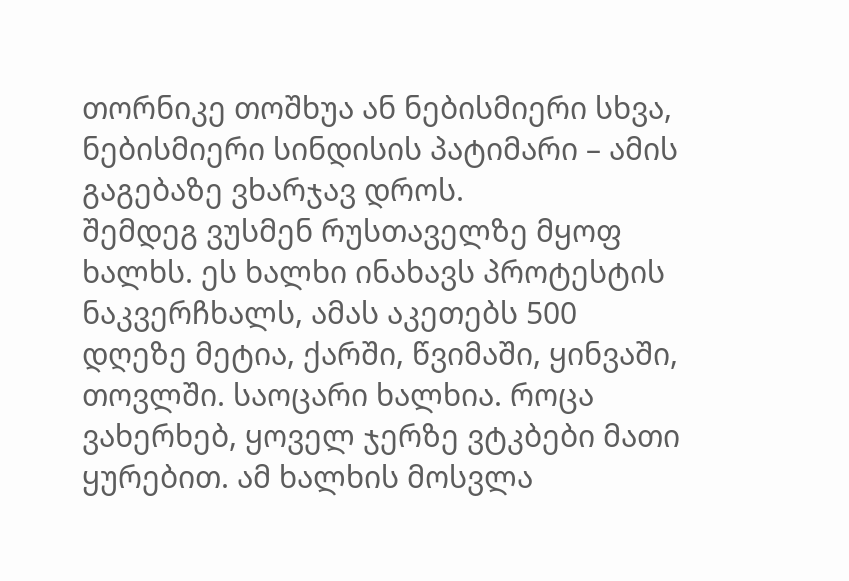თორნიკე თოშხუა ან ნებისმიერი სხვა, ნებისმიერი სინდისის პატიმარი – ამის გაგებაზე ვხარჯავ დროს.
შემდეგ ვუსმენ რუსთაველზე მყოფ ხალხს. ეს ხალხი ინახავს პროტესტის ნაკვერჩხალს, ამას აკეთებს 500 დღეზე მეტია, ქარში, წვიმაში, ყინვაში, თოვლში. საოცარი ხალხია. როცა ვახერხებ, ყოველ ჯერზე ვტკბები მათი ყურებით. ამ ხალხის მოსვლა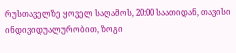რუსთაველზე ყოველ საღამოს, 20:00 საათიდან, თავისი ინდივიდუალურობით, ზოგი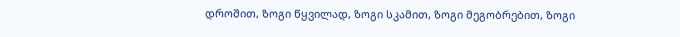დროშით, ზოგი წყვილად, ზოგი სკამით, ზოგი მეგობრებით, ზოგი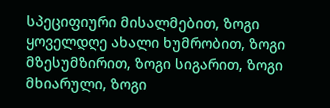სპეციფიური მისალმებით, ზოგი ყოველდღე ახალი ხუმრობით, ზოგი მზესუმზირით, ზოგი სიგარით, ზოგი მხიარული, ზოგი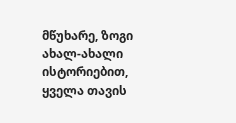მწუხარე, ზოგი ახალ-ახალი ისტორიებით, ყველა თავის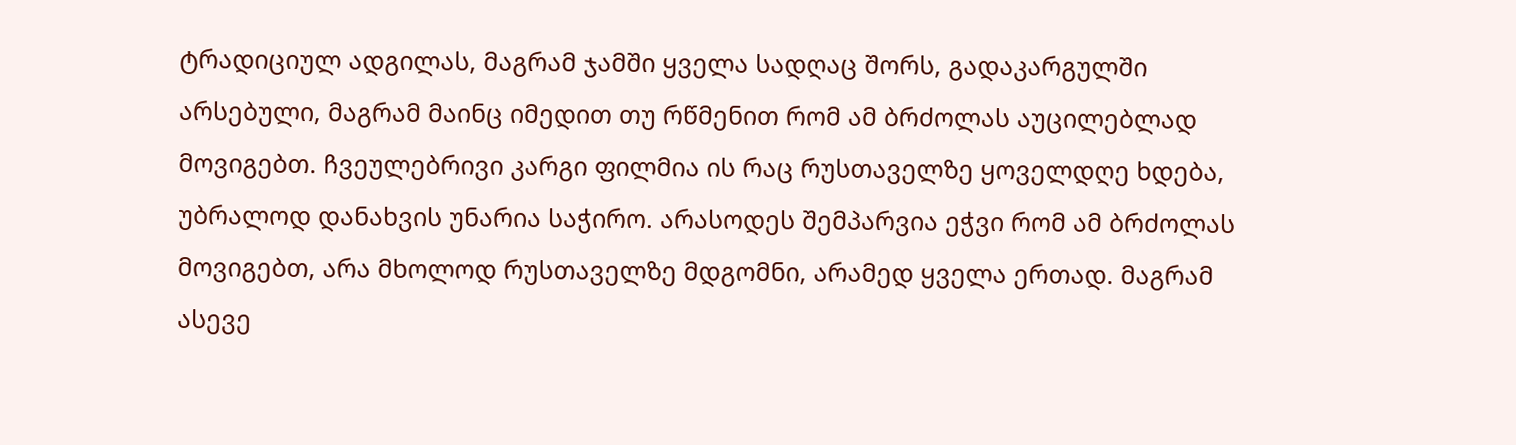ტრადიციულ ადგილას, მაგრამ ჯამში ყველა სადღაც შორს, გადაკარგულში არსებული, მაგრამ მაინც იმედით თუ რწმენით რომ ამ ბრძოლას აუცილებლად მოვიგებთ. ჩვეულებრივი კარგი ფილმია ის რაც რუსთაველზე ყოველდღე ხდება, უბრალოდ დანახვის უნარია საჭირო. არასოდეს შემპარვია ეჭვი რომ ამ ბრძოლას მოვიგებთ, არა მხოლოდ რუსთაველზე მდგომნი, არამედ ყველა ერთად. მაგრამ ასევე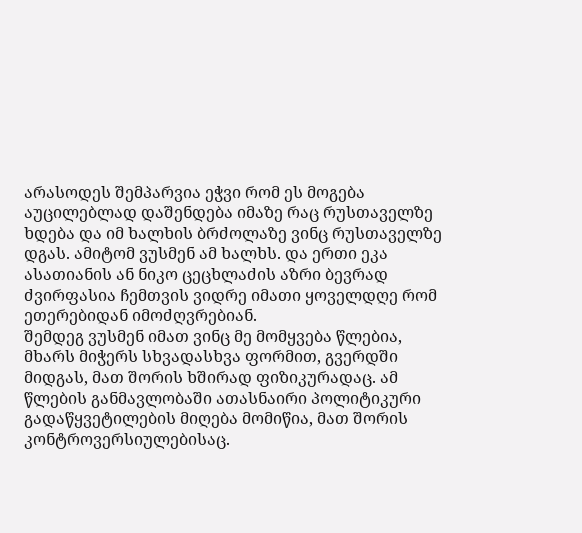არასოდეს შემპარვია ეჭვი რომ ეს მოგება აუცილებლად დაშენდება იმაზე რაც რუსთაველზე ხდება და იმ ხალხის ბრძოლაზე ვინც რუსთაველზე დგას. ამიტომ ვუსმენ ამ ხალხს. და ერთი ეკა ასათიანის ან ნიკო ცეცხლაძის აზრი ბევრად ძვირფასია ჩემთვის ვიდრე იმათი ყოველდღე რომ ეთერებიდან იმოძღვრებიან.
შემდეგ ვუსმენ იმათ ვინც მე მომყვება წლებია, მხარს მიჭერს სხვადასხვა ფორმით, გვერდში მიდგას, მათ შორის ხშირად ფიზიკურადაც. ამ წლების განმავლობაში ათასნაირი პოლიტიკური გადაწყვეტილების მიღება მომიწია, მათ შორის კონტროვერსიულებისაც.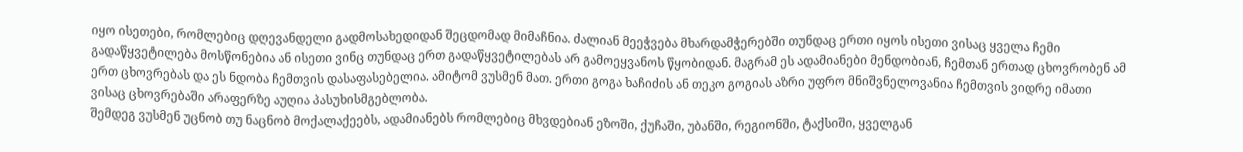იყო ისეთები, რომლებიც დღევანდელი გადმოსახედიდან შეცდომად მიმაჩნია. ძალიან მეეჭვება მხარდამჭერებში თუნდაც ერთი იყოს ისეთი ვისაც ყველა ჩემი გადაწყვეტილება მოსწონებია ან ისეთი ვინც თუნდაც ერთ გადაწყვეტილებას არ გამოეყვანოს წყობიდან. მაგრამ ეს ადამიანები მენდობიან, ჩემთან ერთად ცხოვრობენ ამ ერთ ცხოვრებას და ეს ნდობა ჩემთვის დასაფასებელია. ამიტომ ვუსმენ მათ. ერთი გოგა ხაჩიძის ან თეკო გოგიას აზრი უფრო მნიშვნელოვანია ჩემთვის ვიდრე იმათი ვისაც ცხოვრებაში არაფერზე აუღია პასუხისმგებლობა.
შემდეგ ვუსმენ უცნობ თუ ნაცნობ მოქალაქეებს, ადამიანებს რომლებიც მხვდებიან ეზოში, ქუჩაში, უბანში, რეგიონში, ტაქსიში, ყველგან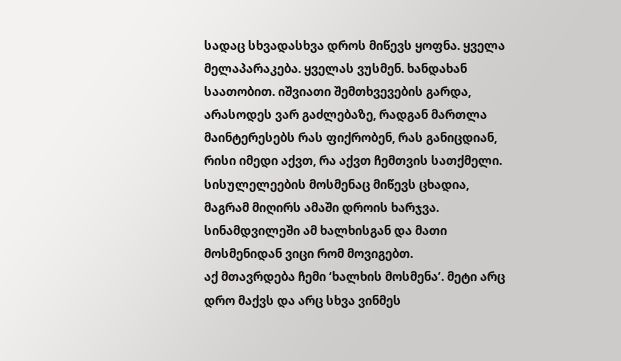სადაც სხვადასხვა დროს მიწევს ყოფნა. ყველა მელაპარაკება. ყველას ვუსმენ. ხანდახან საათობით. იშვიათი შემთხვევების გარდა, არასოდეს ვარ გაძლებაზე, რადგან მართლა მაინტერესებს რას ფიქრობენ, რას განიცდიან, რისი იმედი აქვთ, რა აქვთ ჩემთვის სათქმელი. სისულელეების მოსმენაც მიწევს ცხადია, მაგრამ მიღირს ამაში დროის ხარჯვა. სინამდვილეში ამ ხალხისგან და მათი მოსმენიდან ვიცი რომ მოვიგებთ.
აქ მთავრდება ჩემი ‘ხალხის მოსმენა’. მეტი არც დრო მაქვს და არც სხვა ვინმეს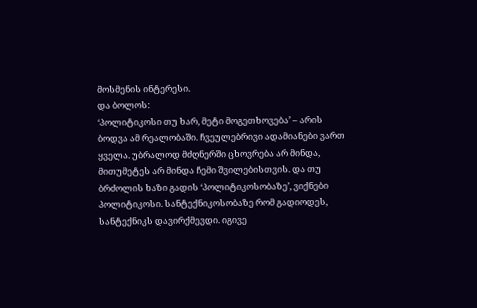მოსმენის ინტერესი.
და ბოლოს:
‘პოლიტიკოსი თუ ხარ, მეტი მოგეთხოვება’ – არის ბოდვა ამ რეალობაში. ჩვეულებრივი ადამიანები ვართ ყველა. უბრალოდ მძღნერში ცხოვრება არ მინდა, მითუმეტეს არ მინდა ჩემი შვილებისთვის. და თუ ბრძოლის ხაზი გადის ‘პოლიტიკოსობაზე’, ვიქნები პოლიტიკოსი. სანტექნიკოსობაზე რომ გადიოდეს, სანტექნიკს დავირქმევდი. იგივე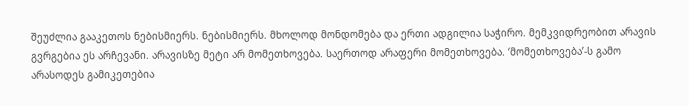შეუძლია გააკეთოს ნებისმიერს. ნებისმიერს. მხოლოდ მონდომება და ერთი ადგილია საჭირო. მემკვიდრეობით არავის გვრგებია ეს არჩევანი. არავისზე მეტი არ მომეთხოვება. საერთოდ არაფერი მომეთხოვება. ‘მომეთხოვება’-ს გამო არასოდეს გამიკეთებია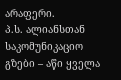არაფერი.
პ.ს. ალიანსთან საკომუნიკაციო გზები – აწი ყველა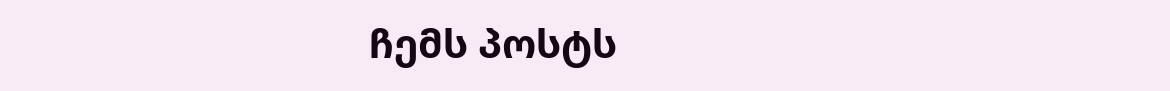ჩემს პოსტს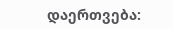დაერთვება: